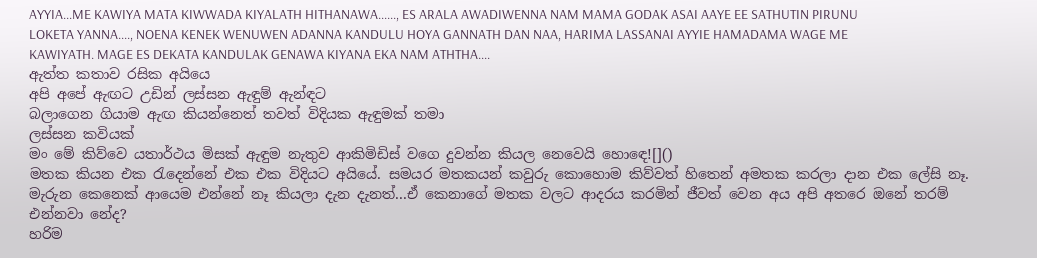AYYIA...ME KAWIYA MATA KIWWADA KIYALATH HITHANAWA......, ES ARALA AWADIWENNA NAM MAMA GODAK ASAI AAYE EE SATHUTIN PIRUNU LOKETA YANNA...., NOENA KENEK WENUWEN ADANNA KANDULU HOYA GANNATH DAN NAA, HARIMA LASSANAI AYYIE HAMADAMA WAGE ME KAWIYATH. MAGE ES DEKATA KANDULAK GENAWA KIYANA EKA NAM ATHTHA....
ඇත්ත කතාව රසික අයියෙ
අපි අපේ ඇඟට උඩින් ලස්සන ඇඳුම් ඇන්ඳට
බලාගෙන ගියාම ඇඟ කියන්නෙත් තවත් විදියක ඇඳුමක් තමා
ලස්සන කවියක්
මං මේ කිව්වෙ යතාර්ථය මිසක් ඇඳුම නැතුව ආකිමිඩිස් වගෙ දුවන්න කියල නෙවෙයි හොඳෙ![]()
මතක කියන එක රැදෙන්නේ එක එක විදියට අයියේ. සමයර මතකයන් කවුරු කොහොම කිව්වත් හිතෙන් අමතක කරලා දාන එක ලේසි නෑ.
මැරුන කෙනෙක් ආයෙම එන්නේ නෑ කියලා දැන දැනත්...ඒ කෙනාගේ මතක වලට ආදරය කරමින් ජීවත් වෙන අය අපි අතරෙ ඔනේ තරම් එන්නවා නේද?
හරිම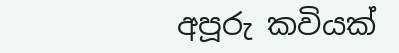අපූරු කවියක්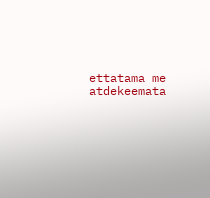ettatama me atdekeemata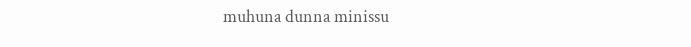muhuna dunna minissu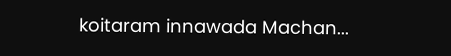koitaram innawada Machan...